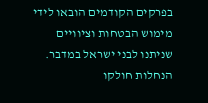בפרקים הקודמים הובאו לידי מימוש הבטחות וציוויים שניתנו לבני ישראל במדבר. הנחלות חולקו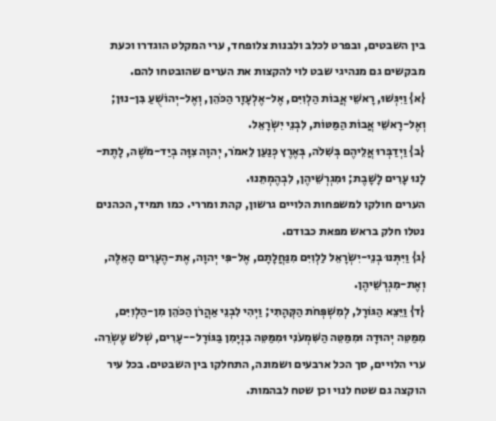בין השבטים, ובפרט לכלב ולבנות צלופחד, ערי המקלט הוגדרו וכעת מבקשים גם מנהיגי שבט לוי להקצות את הערים שהובטחו להם.
{א} וַיִּגְּשׁוּ, רָאשֵׁי אֲבוֹת הַלְוִיִּם, אֶל-אֶלְעָזָר הַכֹּהֵן, וְאֶל-יְהוֹשֻׁעַ בִּן-נוּן; וְאֶל-רָאשֵׁי אֲבוֹת הַמַּטּוֹת, לִבְנֵי יִשְׂרָאֵל.
{ב} וַיְדַבְּרוּ אֲלֵיהֶם בְּשִׁלֹה, בְּאֶרֶץ כְּנַעַן לֵאמֹר, יְהוָה צִוָּה בְיַד-מֹשֶׁה, לָתֶת-לָנוּ עָרִים לָשָׁבֶת; וּמִגְרְשֵׁיהֶן, לִבְהֶמְתֵּנוּ.
הערים חולקו למשפחות הלויים גרשון, קהת ומררי. כמו תמיד, הכהנים נטלו חלק בראש מפאת כבודם.
{ג} וַיִּתְּנוּ בְנֵי-יִשְׂרָאֵל לַלְוִיִּם מִנַּחֲלָתָם, אֶל-פִּי יְהוָה, אֶת-הֶעָרִים הָאֵלֶּה, וְאֶת-מִגְרְשֵׁיהֶן.
{ד} וַיֵּצֵא הַגּוֹרָל, לְמִשְׁפְּחֹת הַקְּהָתִי; וַיְהִי לִבְנֵי אַהֲרֹן הַכֹּהֵן מִן-הַלְוִיִּם, מִמַּטֵּה יְהוּדָה וּמִמַּטֵּה הַשִּׁמְעֹנִי וּמִמַּטֵּה בִנְיָמִן בַּגּוֹרָל--עָרִים, שְׁלֹשׁ עֶשְׂרֵה.
ערי הלויים, סך הכל ארבעים ושמונה, התחלקו בין השבטים. בכל עיר הוקצה גם שטח לנוי וכן שטח לבהמות.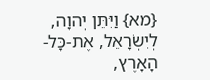{מא} וַיִּתֵּן יְהוָה, לְיִשְׂרָאֵל, אֶת-כָּל-הָאָרֶץ,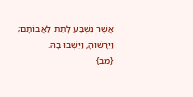אֲשֶׁר נִשְׁבַּע לָתֵת לַאֲבוֹתָם; וַיִּרָשׁוּהָ, וַיֵּשְׁבוּ בָהּ.
{מב}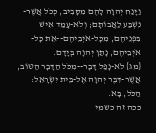וַיָּנַח יְהוָה לָהֶם מִסָּבִיב, כְּכֹל אֲשֶׁר-נִשְׁבַּע לַאֲבוֹתָם; וְלֹא-עָמַד אִישׁ בִּפְנֵיהֶם, מִכָּל-אֹיְבֵיהֶם--אֵת כָּל-אֹיְבֵיהֶם, נָתַן יְהוָה בְּיָדָם.
{מג} לֹא-נָפַל דָּבָר--מִכֹּל הַדָּבָר הַטּוֹב, אֲשֶׁר-דִּבֶּר יְהוָה אֶל-בֵּית יִשְׂרָאֵל: הַכֹּל, בָּא.
ככה זה כשמי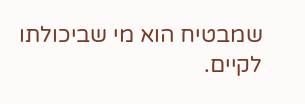שמבטיח הוא מי שביכולתו לקיים.